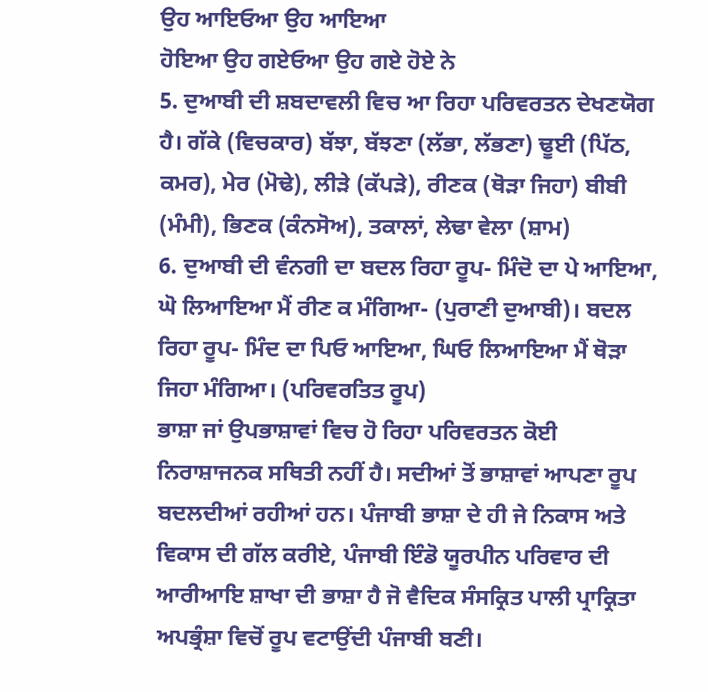ਉਹ ਆਇਓਆ ਉਹ ਆਇਆ
ਹੋਇਆ ਉਹ ਗਏਓਆ ਉਹ ਗਏ ਹੋਏ ਨੇ
5. ਦੁਆਬੀ ਦੀ ਸ਼ਬਦਾਵਲੀ ਵਿਚ ਆ ਰਿਹਾ ਪਰਿਵਰਤਨ ਦੇਖਣਯੋਗ ਹੈ। ਗੱਕੇ (ਵਿਚਕਾਰ) ਬੱਝਾ, ਬੱਝਣਾ (ਲੱਭਾ, ਲੱਭਣਾ) ਢੂਈ (ਪਿੱਠ, ਕਮਰ), ਮੇਰ (ਮੋਢੇ), ਲੀੜੇ (ਕੱਪੜੇ), ਰੀਣਕ (ਥੋੜਾ ਜਿਹਾ) ਬੀਬੀ (ਮੰਮੀ), ਭਿਣਕ (ਕੰਨਸੋਅ), ਤਕਾਲਾਂ, ਲੇਢਾ ਵੇਲਾ (ਸ਼ਾਮ)
6. ਦੁਆਬੀ ਦੀ ਵੰਨਗੀ ਦਾ ਬਦਲ ਰਿਹਾ ਰੂਪ- ਮਿੰਦੋ ਦਾ ਪੇ ਆਇਆ, ਘੋ ਲਿਆਇਆ ਮੈਂ ਰੀਣ ਕ ਮੰਗਿਆ- (ਪੁਰਾਣੀ ਦੁਆਬੀ)। ਬਦਲ ਰਿਹਾ ਰੂਪ- ਮਿੰਦ ਦਾ ਪਿਓ ਆਇਆ, ਘਿਓ ਲਿਆਇਆ ਮੈਂ ਥੋੜਾ ਜਿਹਾ ਮੰਗਿਆ। (ਪਰਿਵਰਤਿਤ ਰੂਪ)
ਭਾਸ਼ਾ ਜਾਂ ਉਪਭਾਸ਼ਾਵਾਂ ਵਿਚ ਹੋ ਰਿਹਾ ਪਰਿਵਰਤਨ ਕੋਈ ਨਿਰਾਸ਼ਾਜਨਕ ਸਥਿਤੀ ਨਹੀਂ ਹੈ। ਸਦੀਆਂ ਤੋਂ ਭਾਸ਼ਾਵਾਂ ਆਪਣਾ ਰੂਪ ਬਦਲਦੀਆਂ ਰਹੀਆਂ ਹਨ। ਪੰਜਾਬੀ ਭਾਸ਼ਾ ਦੇ ਹੀ ਜੇ ਨਿਕਾਸ ਅਤੇ ਵਿਕਾਸ ਦੀ ਗੱਲ ਕਰੀਏ, ਪੰਜਾਬੀ ਇੰਡੋ ਯੂਰਪੀਨ ਪਰਿਵਾਰ ਦੀ ਆਰੀਆਇ ਸ਼ਾਖਾ ਦੀ ਭਾਸ਼ਾ ਹੈ ਜੋ ਵੈਦਿਕ ਸੰਸਕ੍ਰਿਤ ਪਾਲੀ ਪ੍ਰਾਕ੍ਰਿਤਾ ਅਪਭ੍ਰੰਸ਼ਾ ਵਿਚੋਂ ਰੂਪ ਵਟਾਉਂਦੀ ਪੰਜਾਬੀ ਬਣੀ।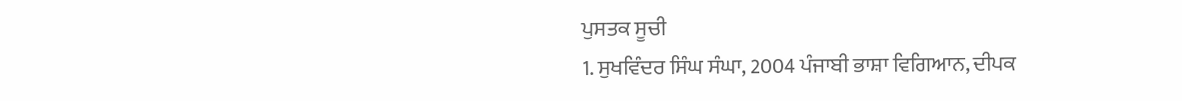ਪੁਸਤਕ ਸੂਚੀ
1. ਸੁਖਵਿੰਦਰ ਸਿੰਘ ਸੰਘਾ, 2004 ਪੰਜਾਬੀ ਭਾਸ਼ਾ ਵਿਗਿਆਨ, ਦੀਪਕ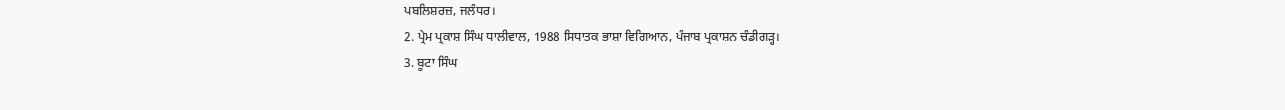ਪਬਲਿਸ਼ਰਜ਼, ਜਲੰਧਰ।
2. ਪ੍ਰੇਮ ਪ੍ਰਕਾਸ਼ ਸਿੰਘ ਧਾਲੀਵਾਲ, 1988 ਸਿਧਾਤਕ ਭਾਸ਼ਾ ਵਿਗਿਆਨ, ਪੰਜਾਬ ਪ੍ਰਕਾਸ਼ਨ ਚੰਡੀਗੜ੍ਹ।
3. ਬੂਟਾ ਸਿੰਘ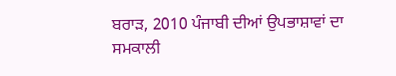ਬਰਾੜ, 2010 ਪੰਜਾਬੀ ਦੀਆਂ ਉਪਭਾਸ਼ਾਵਾਂ ਦਾ ਸਮਕਾਲੀ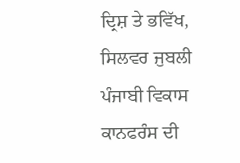ਦ੍ਰਿਸ਼ ਤੇ ਭਵਿੱਖ, ਸਿਲਵਰ ਜੁਬਲੀ ਪੰਜਾਬੀ ਵਿਕਾਸ ਕਾਨਫਰੰਸ ਦੀ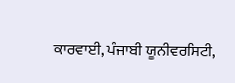ਕਾਰਵਾਈ, ਪੰਜਾਬੀ ਯੂਨੀਵਰਸਿਟੀ,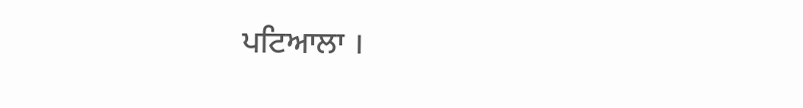ਪਟਿਆਲਾ ।